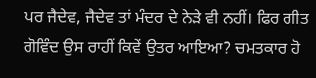ਪਰ ਜੈਦੇਵ, ਜੈਦੇਵ ਤਾਂ ਮੰਦਰ ਦੇ ਨੇੜੇ ਵੀ ਨਹੀਂ। ਫਿਰ ਗੀਤ ਗੋਵਿੰਦ ਉਸ ਰਾਹੀਂ ਕਿਵੇਂ ਉਤਰ ਆਇਆ? ਚਮਤਕਾਰ ਹੋ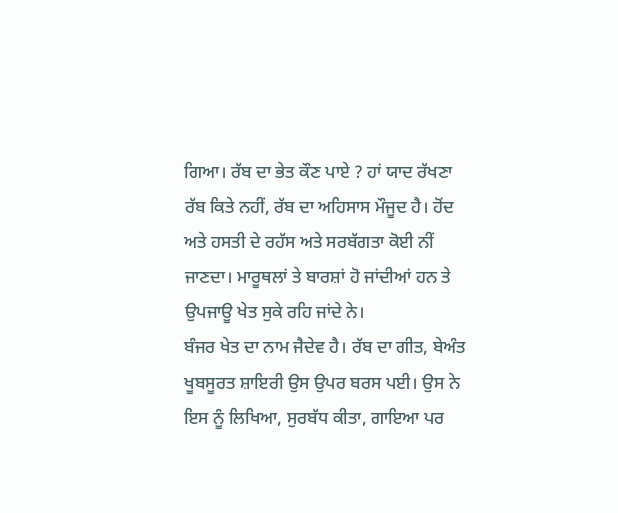ਗਿਆ। ਰੱਬ ਦਾ ਭੇਤ ਕੌਣ ਪਾਏ ? ਹਾਂ ਯਾਦ ਰੱਖਣਾ ਰੱਬ ਕਿਤੇ ਨਹੀਂ, ਰੱਬ ਦਾ ਅਹਿਸਾਸ ਮੌਜੂਦ ਹੈ। ਹੋਂਦ ਅਤੇ ਹਸਤੀ ਦੇ ਰਹੱਸ ਅਤੇ ਸਰਬੱਗਤਾ ਕੋਈ ਨੀਂ ਜਾਣਦਾ। ਮਾਰੂਥਲਾਂ ਤੇ ਬਾਰਸ਼ਾਂ ਹੋ ਜਾਂਦੀਆਂ ਹਨ ਤੇ ਉਪਜਾਊ ਖੇਤ ਸੁਕੇ ਰਹਿ ਜਾਂਦੇ ਨੇ।
ਬੰਜਰ ਖੇਤ ਦਾ ਨਾਮ ਜੈਦੇਵ ਹੈ। ਰੱਬ ਦਾ ਗੀਤ, ਬੇਅੰਤ ਖੂਬਸੂਰਤ ਸ਼ਾਇਰੀ ਉਸ ਉਪਰ ਬਰਸ ਪਈ। ਉਸ ਨੇ ਇਸ ਨੂੰ ਲਿਖਿਆ, ਸੁਰਬੱਧ ਕੀਤਾ, ਗਾਇਆ ਪਰ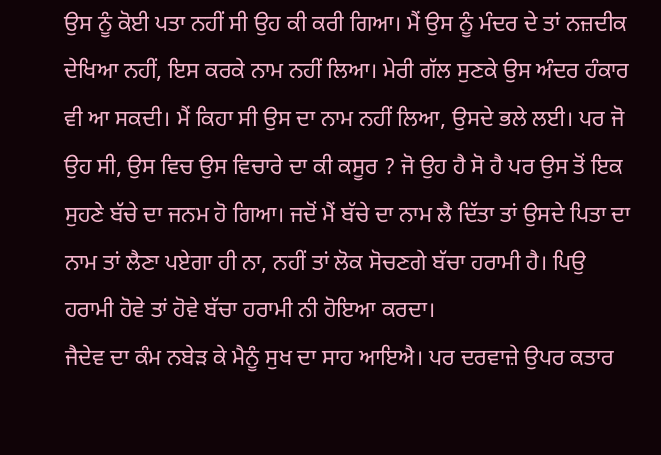ਉਸ ਨੂੰ ਕੋਈ ਪਤਾ ਨਹੀਂ ਸੀ ਉਹ ਕੀ ਕਰੀ ਗਿਆ। ਮੈਂ ਉਸ ਨੂੰ ਮੰਦਰ ਦੇ ਤਾਂ ਨਜ਼ਦੀਕ ਦੇਖਿਆ ਨਹੀਂ, ਇਸ ਕਰਕੇ ਨਾਮ ਨਹੀਂ ਲਿਆ। ਮੇਰੀ ਗੱਲ ਸੁਣਕੇ ਉਸ ਅੰਦਰ ਹੰਕਾਰ ਵੀ ਆ ਸਕਦੀ। ਮੈਂ ਕਿਹਾ ਸੀ ਉਸ ਦਾ ਨਾਮ ਨਹੀਂ ਲਿਆ, ਉਸਦੇ ਭਲੇ ਲਈ। ਪਰ ਜੋ ਉਹ ਸੀ, ਉਸ ਵਿਚ ਉਸ ਵਿਚਾਰੇ ਦਾ ਕੀ ਕਸੂਰ ? ਜੋ ਉਹ ਹੈ ਸੋ ਹੈ ਪਰ ਉਸ ਤੋਂ ਇਕ ਸੁਹਣੇ ਬੱਚੇ ਦਾ ਜਨਮ ਹੋ ਗਿਆ। ਜਦੋਂ ਮੈਂ ਬੱਚੇ ਦਾ ਨਾਮ ਲੈ ਦਿੱਤਾ ਤਾਂ ਉਸਦੇ ਪਿਤਾ ਦਾ ਨਾਮ ਤਾਂ ਲੈਣਾ ਪਏਗਾ ਹੀ ਨਾ, ਨਹੀਂ ਤਾਂ ਲੋਕ ਸੋਚਣਗੇ ਬੱਚਾ ਹਰਾਮੀ ਹੈ। ਪਿਉ ਹਰਾਮੀ ਹੋਵੇ ਤਾਂ ਹੋਵੇ ਬੱਚਾ ਹਰਾਮੀ ਨੀ ਹੋਇਆ ਕਰਦਾ।
ਜੈਦੇਵ ਦਾ ਕੰਮ ਨਬੇੜ ਕੇ ਮੈਨੂੰ ਸੁਖ ਦਾ ਸਾਹ ਆਇਐ। ਪਰ ਦਰਵਾਜ਼ੇ ਉਪਰ ਕਤਾਰ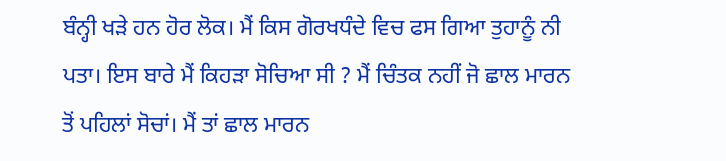ਬੰਨ੍ਹੀ ਖੜੇ ਹਨ ਹੋਰ ਲੋਕ। ਮੈਂ ਕਿਸ ਗੋਰਖਧੰਦੇ ਵਿਚ ਫਸ ਗਿਆ ਤੁਹਾਨੂੰ ਨੀ ਪਤਾ। ਇਸ ਬਾਰੇ ਮੈਂ ਕਿਹੜਾ ਸੋਚਿਆ ਸੀ ? ਮੈਂ ਚਿੰਤਕ ਨਹੀਂ ਜੋ ਛਾਲ ਮਾਰਨ ਤੋਂ ਪਹਿਲਾਂ ਸੋਚਾਂ। ਮੈਂ ਤਾਂ ਛਾਲ ਮਾਰਨ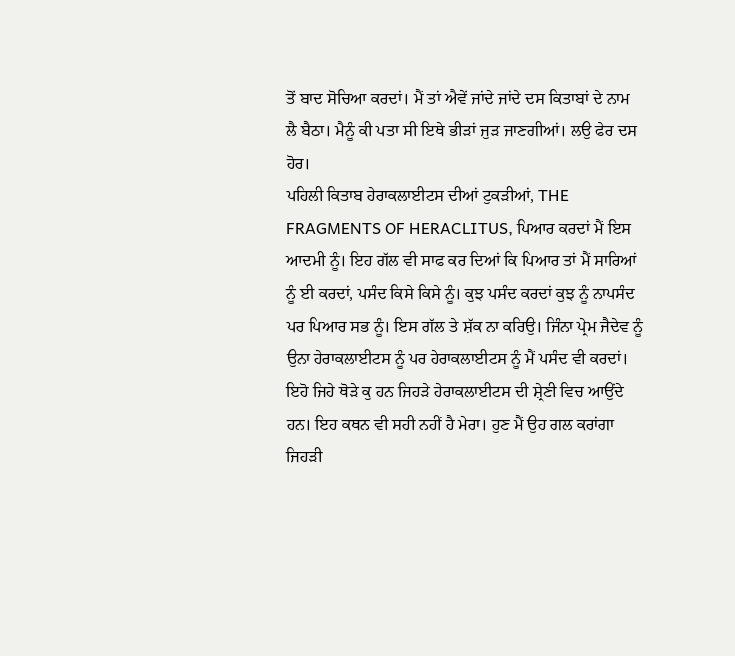ਤੋਂ ਬਾਦ ਸੋਚਿਆ ਕਰਦਾਂ। ਮੈਂ ਤਾਂ ਐਵੇਂ ਜਾਂਦੇ ਜਾਂਦੇ ਦਸ ਕਿਤਾਬਾਂ ਦੇ ਨਾਮ ਲੈ ਬੈਠਾ। ਮੈਨੂੰ ਕੀ ਪਤਾ ਸੀ ਇਥੇ ਭੀੜਾਂ ਜੁੜ ਜਾਣਗੀਆਂ। ਲਉ ਫੇਰ ਦਸ ਹੋਰ।
ਪਹਿਲੀ ਕਿਤਾਬ ਹੇਰਾਕਲਾਈਟਸ ਦੀਆਂ ਟੁਕੜੀਆਂ, THE FRAGMENTS OF HERACLITUS, ਪਿਆਰ ਕਰਦਾਂ ਮੈਂ ਇਸ ਆਦਮੀ ਨੂੰ। ਇਹ ਗੱਲ ਵੀ ਸਾਫ ਕਰ ਦਿਆਂ ਕਿ ਪਿਆਰ ਤਾਂ ਮੈਂ ਸਾਰਿਆਂ ਨੂੰ ਈ ਕਰਦਾਂ, ਪਸੰਦ ਕਿਸੇ ਕਿਸੇ ਨੂੰ। ਕੁਝ ਪਸੰਦ ਕਰਦਾਂ ਕੁਝ ਨੂੰ ਨਾਪਸੰਦ ਪਰ ਪਿਆਰ ਸਭ ਨੂੰ। ਇਸ ਗੱਲ ਤੇ ਸ਼ੱਕ ਨਾ ਕਰਿਉ। ਜਿੰਨਾ ਪ੍ਰੇਮ ਜੈਦੇਵ ਨੂੰ ਉਨਾ ਹੇਰਾਕਲਾਈਟਸ ਨੂੰ ਪਰ ਹੇਰਾਕਲਾਈਟਸ ਨੂੰ ਮੈਂ ਪਸੰਦ ਵੀ ਕਰਦਾਂ।
ਇਹੋ ਜਿਹੇ ਥੋੜੇ ਕੁ ਹਨ ਜਿਹੜੇ ਹੇਰਾਕਲਾਈਟਸ ਦੀ ਸ਼੍ਰੇਣੀ ਵਿਚ ਆਉਂਦੇ ਹਨ। ਇਹ ਕਥਨ ਵੀ ਸਹੀ ਨਹੀਂ ਹੈ ਮੇਰਾ। ਹੁਣ ਮੈਂ ਉਹ ਗਲ ਕਰਾਂਗਾ ਜਿਹੜੀ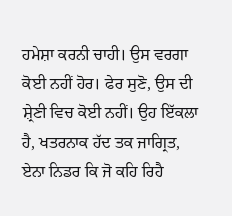ਹਮੇਸ਼ਾ ਕਰਨੀ ਚਾਹੀ। ਉਸ ਵਰਗਾ ਕੋਈ ਨਹੀਂ ਹੋਰ। ਫੇਰ ਸੁਣੋ, ਉਸ ਦੀ ਸ਼੍ਰੇਣੀ ਵਿਚ ਕੋਈ ਨਹੀਂ। ਉਹ ਇੱਕਲਾ ਹੈ, ਖਤਰਨਾਕ ਹੱਦ ਤਕ ਜਾਗ੍ਰਿਤ, ਏਨਾ ਨਿਡਰ ਕਿ ਜੋ ਕਹਿ ਰਿਹੈ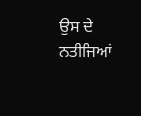ਉਸ ਦੇ ਨਤੀਜਿਆਂ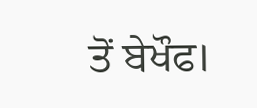ਤੋਂ ਬੇਖੌਫ।